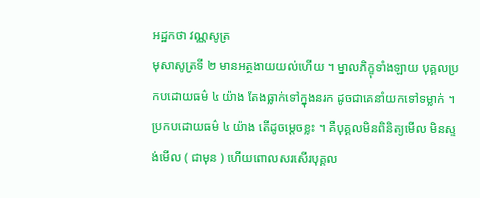អដ្ឋកថា វណ្ណសូត្រ
មុសាសូត្រទី ២ មានអត្ថងាយយល់ហើយ ។ ម្នាលភិក្ខុទាំងឡាយ បុគ្គលប្រកបដោយធម៌ ៤ យ៉ាង តែងធ្លាក់ទៅក្នុងនរក ដូចជាគេនាំយកទៅទម្លាក់ ។ ប្រកបដោយធម៌ ៤ យ៉ាង តើដូចម្តេចខ្លះ ។ គឺបុគ្គលមិនពិនិត្យមើល មិនស្ទង់មើល ( ជាមុន ) ហើយពោលសរសើរបុគ្គល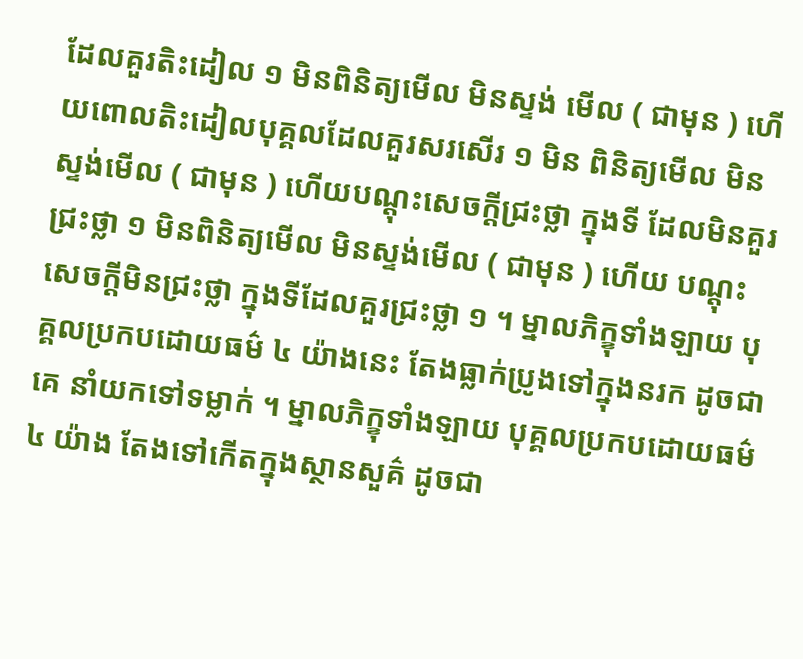ដែលគួរតិះដៀល ១ មិនពិនិត្យមើល មិនស្ទង់ មើល ( ជាមុន ) ហើយពោលតិះដៀលបុគ្គលដែលគួរសរសើរ ១ មិន ពិនិត្យមើល មិនស្ទង់មើល ( ជាមុន ) ហើយបណ្តុះសេចក្តីជ្រះថ្លា ក្នុងទី ដែលមិនគួរជ្រះថ្លា ១ មិនពិនិត្យមើល មិនស្ទង់មើល ( ជាមុន ) ហើយ បណ្តុះសេចក្តីមិនជ្រះថ្លា ក្នុងទីដែលគួរជ្រះថ្លា ១ ។ ម្នាលភិក្ខុទាំងឡាយ បុគ្គលប្រកបដោយធម៌ ៤ យ៉ាងនេះ តែងធ្លាក់ប្រូងទៅក្នុងនរក ដូចជាគេ នាំយកទៅទម្លាក់ ។ ម្នាលភិក្ខុទាំងឡាយ បុគ្គលប្រកបដោយធម៌ ៤ យ៉ាង តែងទៅកើតក្នុងស្ថានសួគ៌ ដូចជា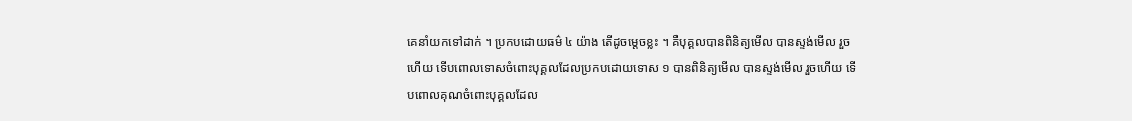គេនាំយកទៅដាក់ ។ ប្រកបដោយធម៌ ៤ យ៉ាង តើដូចម្តេចខ្លះ ។ គឺបុគ្គលបានពិនិត្យមើល បានស្ទង់មើល រួចហើយ ទើបពោលទោសចំពោះបុគ្គលដែលប្រកបដោយទោស ១ បានពិនិត្យមើល បានស្ទង់មើល រួចហើយ ទើបពោលគុណចំពោះបុគ្គលដែល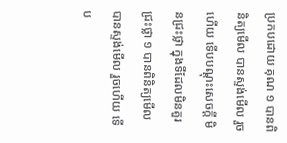ប្រកបដោយ គុណ ១ បានពិនិត្យមើល បានស្ទង់មើល រួចហើយ ទើបបណ្តុះសេចក្តី មិនជ្រះថ្លា ក្នុងទីដែលមិនគួរជ្រះថ្លា ១ បានពិនិត្យមើល បានស្ទង់មើល រួចហើយ ទើប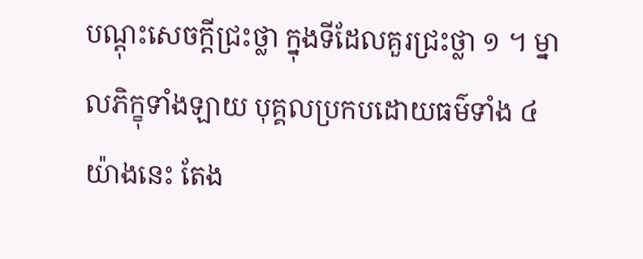បណ្តុះសេចក្តីជ្រះថ្លា ក្នុងទីដែលគួរជ្រះថ្លា ១ ។ ម្នាលភិក្ខុទាំងឡាយ បុគ្គលប្រកបដោយធម៌ទាំង ៤ យ៉ាងនេះ តែង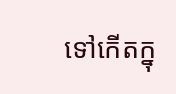ទៅកើតក្នុ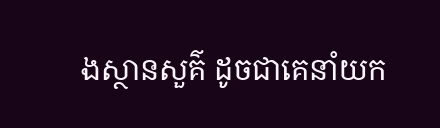ងស្ថានសួគ៌ ដូចជាគេនាំយក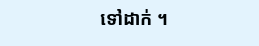ទៅដាក់ ។